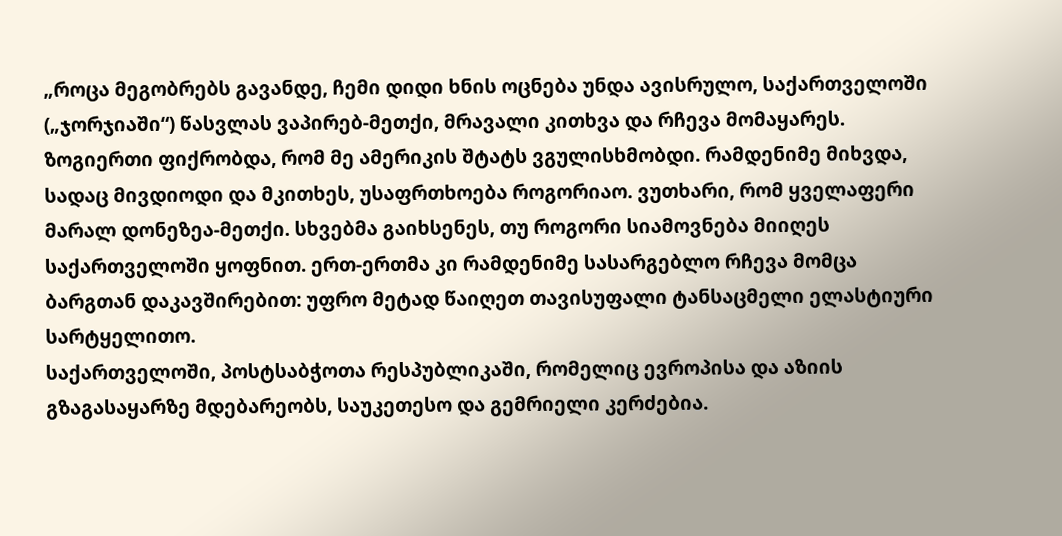„როცა მეგობრებს გავანდე, ჩემი დიდი ხნის ოცნება უნდა ავისრულო, საქართველოში
(„ჯორჯიაში“) წასვლას ვაპირებ-მეთქი, მრავალი კითხვა და რჩევა მომაყარეს. ზოგიერთი ფიქრობდა, რომ მე ამერიკის შტატს ვგულისხმობდი. რამდენიმე მიხვდა, სადაც მივდიოდი და მკითხეს, უსაფრთხოება როგორიაო. ვუთხარი, რომ ყველაფერი მარალ დონეზეა-მეთქი. სხვებმა გაიხსენეს, თუ როგორი სიამოვნება მიიღეს საქართველოში ყოფნით. ერთ-ერთმა კი რამდენიმე სასარგებლო რჩევა მომცა ბარგთან დაკავშირებით: უფრო მეტად წაიღეთ თავისუფალი ტანსაცმელი ელასტიური სარტყელითო.
საქართველოში, პოსტსაბჭოთა რესპუბლიკაში, რომელიც ევროპისა და აზიის გზაგასაყარზე მდებარეობს, საუკეთესო და გემრიელი კერძებია.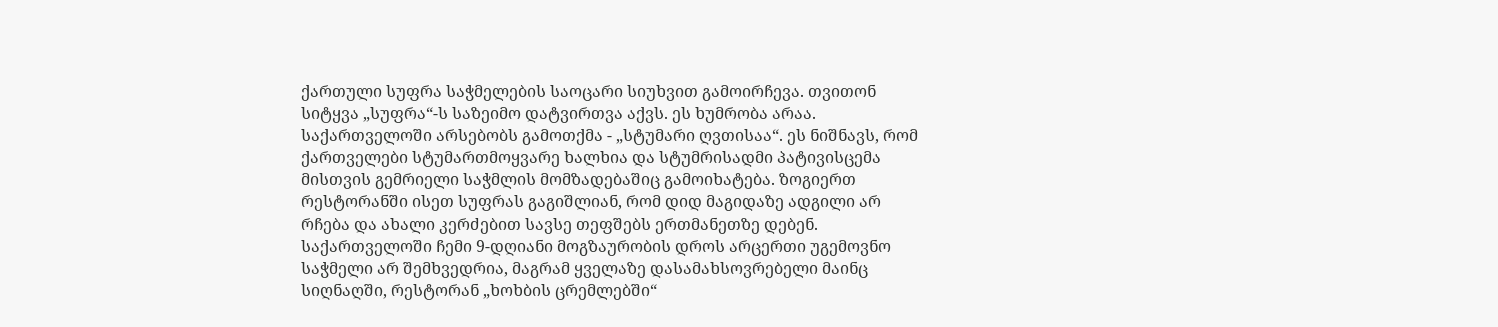ქართული სუფრა საჭმელების საოცარი სიუხვით გამოირჩევა. თვითონ სიტყვა „სუფრა“-ს საზეიმო დატვირთვა აქვს. ეს ხუმრობა არაა. საქართველოში არსებობს გამოთქმა - „სტუმარი ღვთისაა“. ეს ნიშნავს, რომ ქართველები სტუმართმოყვარე ხალხია და სტუმრისადმი პატივისცემა მისთვის გემრიელი საჭმლის მომზადებაშიც გამოიხატება. ზოგიერთ რესტორანში ისეთ სუფრას გაგიშლიან, რომ დიდ მაგიდაზე ადგილი არ რჩება და ახალი კერძებით სავსე თეფშებს ერთმანეთზე დებენ.
საქართველოში ჩემი 9-დღიანი მოგზაურობის დროს არცერთი უგემოვნო საჭმელი არ შემხვედრია, მაგრამ ყველაზე დასამახსოვრებელი მაინც სიღნაღში, რესტორან „ხოხბის ცრემლებში“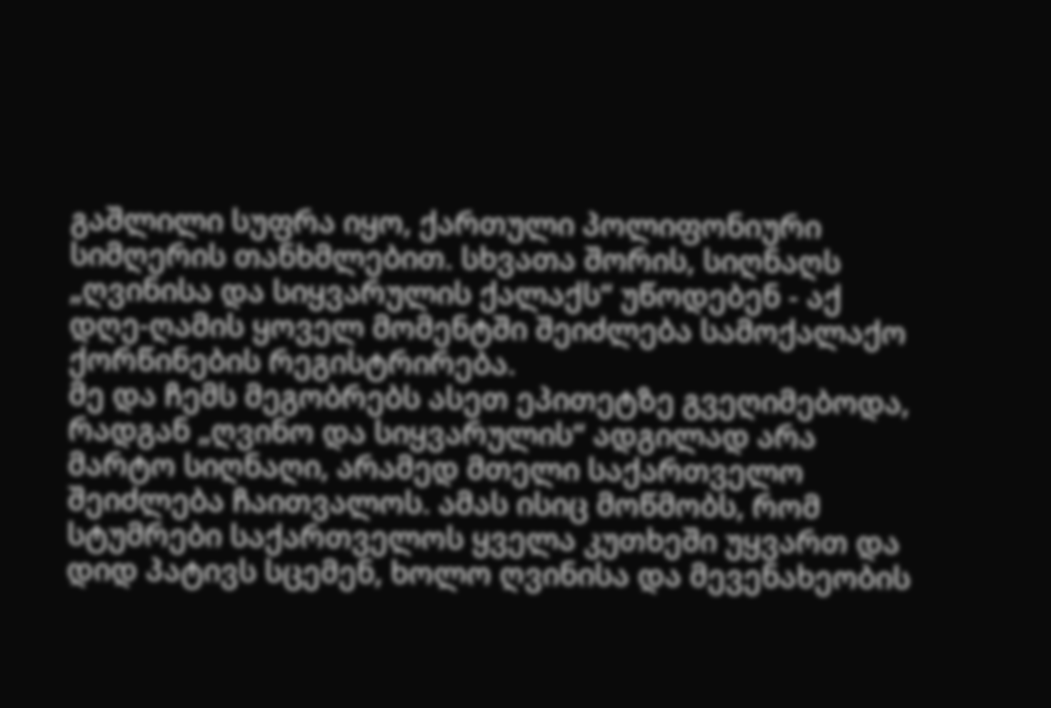გაშლილი სუფრა იყო, ქართული პოლიფონიური სიმღერის თანხმლებით. სხვათა შორის, სიღნაღს „ღვინისა და სიყვარულის ქალაქს“ უწოდებენ - აქ დღე-ღამის ყოველ მომენტში შეიძლება სამოქალაქო ქორწინების რეგისტრირება.
მე და ჩემს მეგობრებს ასეთ ეპითეტზე გვეღიმებოდა, რადგან „ღვინო და სიყვარულის“ ადგილად არა მარტო სიღნაღი, არამედ მთელი საქართველო შეიძლება ჩაითვალოს. ამას ისიც მოწმობს, რომ სტუმრები საქართველოს ყველა კუთხეში უყვართ და დიდ პატივს სცემენ, ხოლო ღვინისა და მევენახეობის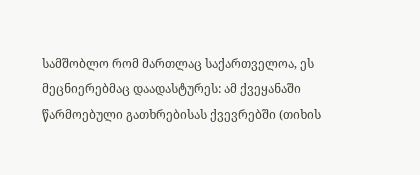სამშობლო რომ მართლაც საქართველოა, ეს მეცნიერებმაც დაადასტურეს: ამ ქვეყანაში წარმოებული გათხრებისას ქვევრებში (თიხის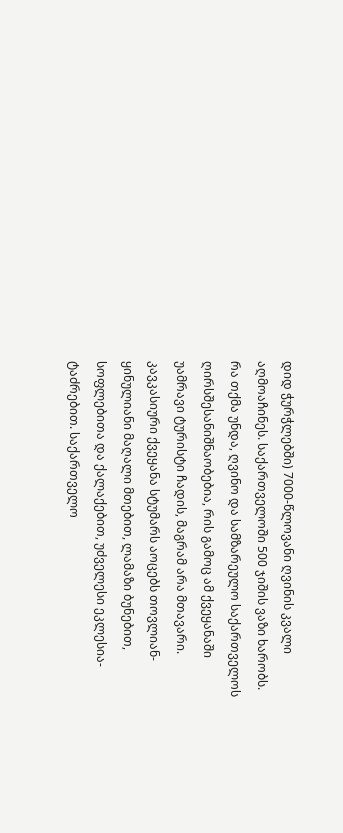დიდ ჭურჭლებში) 7000-წლოვანი ღვინის კვალი აღმოაჩინეს. საქართველოში 500 ჯიშის ვაზი ხარობს.
რა თქმა უნდა, ღვინო და სამზარეულო საქართველოს ღირსშესანიშნაობებია, რის გამოც ამ ქვეყანაში უამრავი ტურისტი ჩადის, მაგრამ არა მთავარი. კავკასიური ქვეყანა სტუმარს აოცებს თოვლიან-ყინულიანი მაღალი მთებით, ლამაზი ბუნებით, სოფლებითა და ქალაქებით, უძველესი ეკლესია-ტაძრებით. საქართველო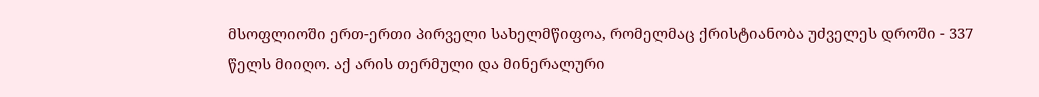მსოფლიოში ერთ-ერთი პირველი სახელმწიფოა, რომელმაც ქრისტიანობა უძველეს დროში - 337 წელს მიიღო. აქ არის თერმული და მინერალური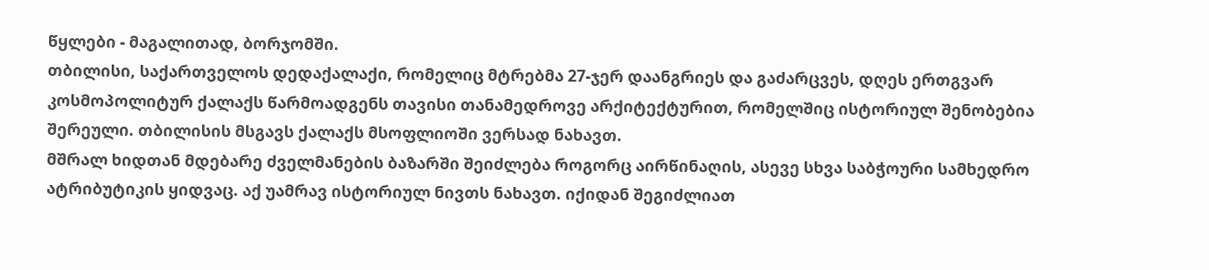წყლები - მაგალითად, ბორჯომში.
თბილისი, საქართველოს დედაქალაქი, რომელიც მტრებმა 27-ჯერ დაანგრიეს და გაძარცვეს, დღეს ერთგვარ კოსმოპოლიტურ ქალაქს წარმოადგენს თავისი თანამედროვე არქიტექტურით, რომელშიც ისტორიულ შენობებია შერეული. თბილისის მსგავს ქალაქს მსოფლიოში ვერსად ნახავთ.
მშრალ ხიდთან მდებარე ძველმანების ბაზარში შეიძლება როგორც აირწინაღის, ასევე სხვა საბჭოური სამხედრო ატრიბუტიკის ყიდვაც. აქ უამრავ ისტორიულ ნივთს ნახავთ. იქიდან შეგიძლიათ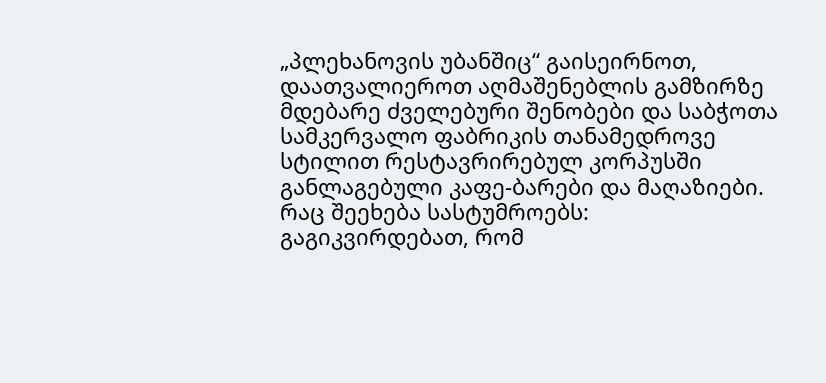„პლეხანოვის უბანშიც“ გაისეირნოთ, დაათვალიეროთ აღმაშენებლის გამზირზე მდებარე ძველებური შენობები და საბჭოთა სამკერვალო ფაბრიკის თანამედროვე სტილით რესტავრირებულ კორპუსში განლაგებული კაფე-ბარები და მაღაზიები.
რაც შეეხება სასტუმროებს:
გაგიკვირდებათ, რომ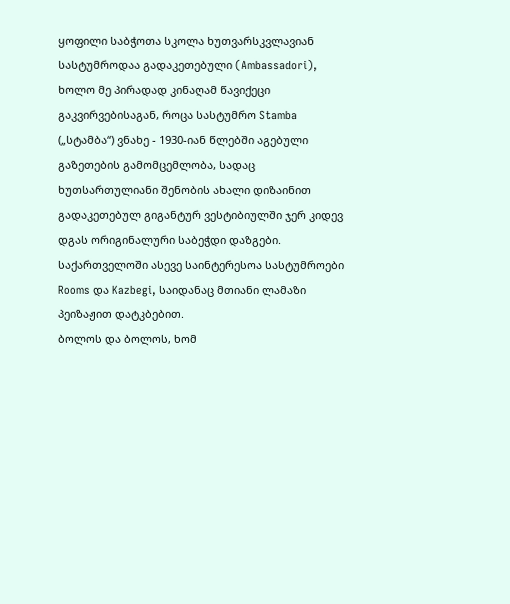ყოფილი საბჭოთა სკოლა ხუთვარსკვლავიან სასტუმროდაა გადაკეთებული (Ambassadori), ხოლო მე პირადად კინაღამ წავიქეცი გაკვირვებისაგან, როცა სასტუმრო Stamba („სტამბა“) ვნახე - 1930-იან წლებში აგებული გაზეთების გამომცემლობა, სადაც ხუთსართულიანი შენობის ახალი დიზაინით გადაკეთებულ გიგანტურ ვესტიბიულში ჯერ კიდევ დგას ორიგინალური საბეჭდი დაზგები. საქართველოში ასევე საინტერესოა სასტუმროები Rooms და Kazbegi, საიდანაც მთიანი ლამაზი პეიზაჟით დატკბებით.
ბოლოს და ბოლოს, ხომ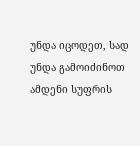უნდა იცოდეთ, სად უნდა გამოიძინოთ ამდენი სუფრის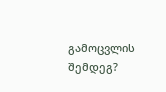გამოცვლის შემდეგ?